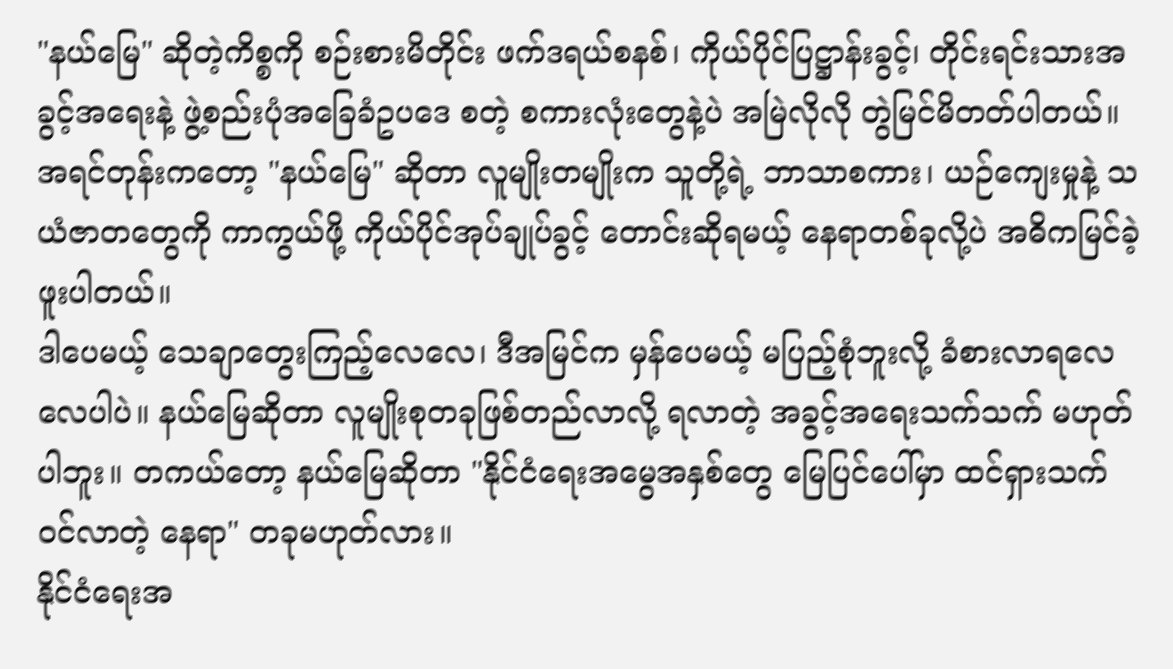"နယ်မြေ" ဆိုတဲ့ကိစ္စကို စဉ်းစားမိတိုင်း ဖက်ဒရယ်စနစ်၊ ကိုယ်ပိုင်ပြဋ္ဌာန်းခွင့်၊ တိုင်းရင်းသားအခွင့်အရေးနဲ့ ဖွဲ့စည်းပုံအခြေခံဥပဒေ စတဲ့ စကားလုံးတွေနဲ့ပဲ အမြဲလိုလို တွဲမြင်မိတတ်ပါတယ်။ အရင်တုန်းကတော့ "နယ်မြေ" ဆိုတာ လူမျိုးတမျိုးက သူတို့ရဲ့ ဘာသာစကား၊ ယဉ်ကျေးမှုနဲ့ သယံဇာတတွေကို ကာကွယ်ဖို့ ကိုယ်ပိုင်အုပ်ချုပ်ခွင့် တောင်းဆိုရမယ့် နေရာတစ်ခုလို့ပဲ အဓိကမြင်ခဲ့ဖူးပါတယ်။
ဒါပေမယ့် သေချာတွေးကြည့်လေလေ၊ ဒီအမြင်က မှန်ပေမယ့် မပြည့်စုံဘူးလို့ ခံစားလာရလေလေပါပဲ။ နယ်မြေဆိုတာ လူမျိုးစုတခုဖြစ်တည်လာလို့ ရလာတဲ့ အခွင့်အရေးသက်သက် မဟုတ်ပါဘူး။ တကယ်တော့ နယ်မြေဆိုတာ "နိုင်ငံရေးအမွေအနှစ်တွေ မြေပြင်ပေါ်မှာ ထင်ရှားသက်ဝင်လာတဲ့ နေရာ" တခုမဟုတ်လား။
နိုင်ငံရေးအ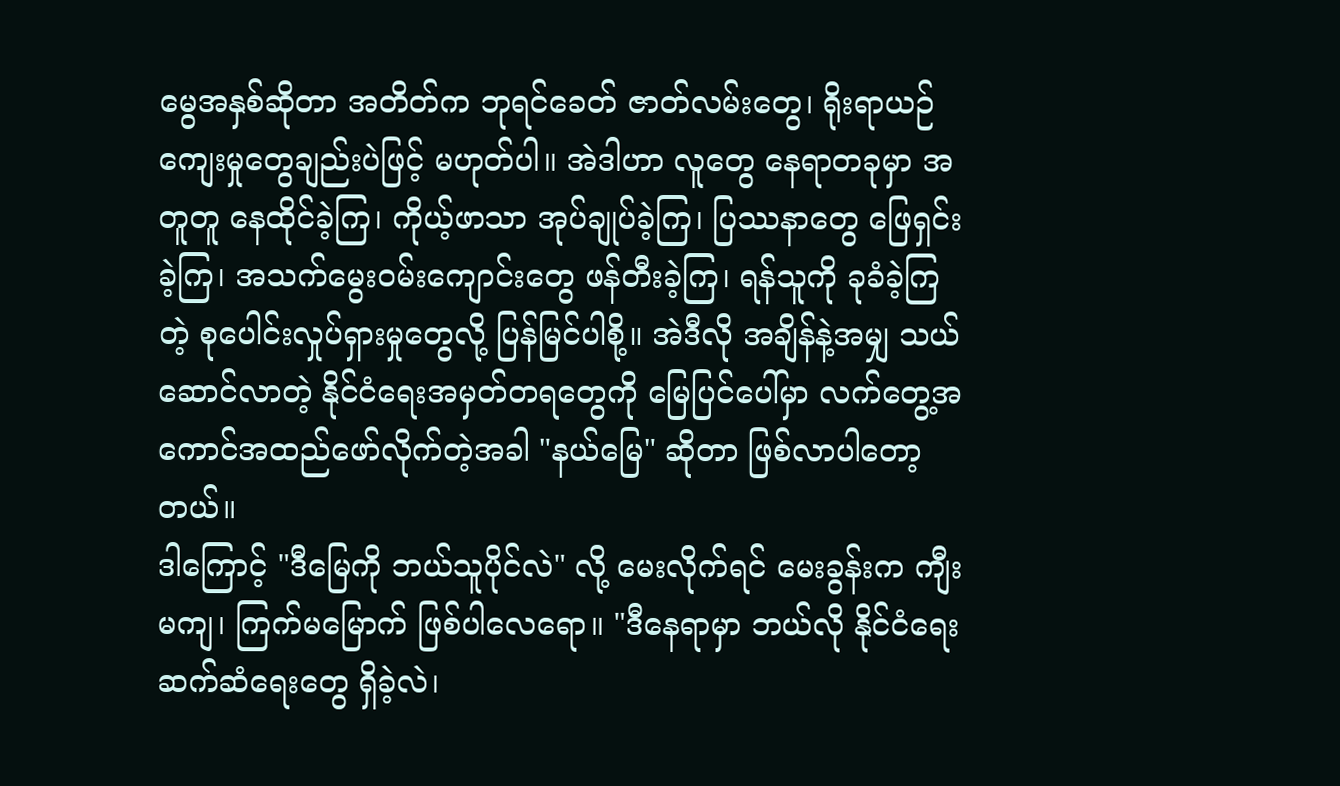မွေအနှစ်ဆိုတာ အတိတ်က ဘုရင်ခေတ် ဇာတ်လမ်းတွေ၊ ရိုးရာယဉ်ကျေးမှုတွေချည်းပဲဖြင့် မဟုတ်ပါ။ အဲဒါဟာ လူတွေ နေရာတခုမှာ အတူတူ နေထိုင်ခဲ့ကြ၊ ကိုယ့်ဖာသာ အုပ်ချုပ်ခဲ့ကြ၊ ပြဿနာတွေ ဖြေရှင်းခဲ့ကြ၊ အသက်မွေးဝမ်းကျောင်းတွေ ဖန်တီးခဲ့ကြ၊ ရန်သူကို ခုခံခဲ့ကြတဲ့ စုပေါင်းလှုပ်ရှားမှုတွေလို့ ပြန်မြင်ပါစို့။ အဲဒီလို အချိန်နဲ့အမျှ သယ်ဆောင်လာတဲ့ နိုင်ငံရေးအမှတ်တရတွေကို မြေပြင်ပေါ်မှာ လက်တွေ့အကောင်အထည်ဖော်လိုက်တဲ့အခါ "နယ်မြေ" ဆိုတာ ဖြစ်လာပါတော့တယ်။
ဒါကြောင့် "ဒီမြေကို ဘယ်သူပိုင်လဲ" လို့ မေးလိုက်ရင် မေးခွန်းက ကျီးမကျ၊ ကြက်မမြောက် ဖြစ်ပါလေရော။ "ဒီနေရာမှာ ဘယ်လို နိုင်ငံရေးဆက်ဆံရေးတွေ ရှိခဲ့လဲ၊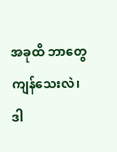အခုထိ ဘာတွေကျန်သေးလဲ၊ ဒါ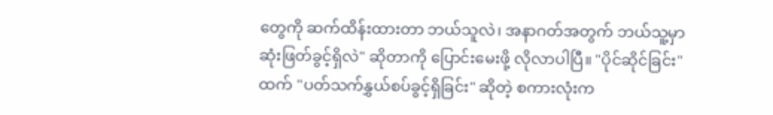တွေကို ဆက်ထိန်းထားတာ ဘယ်သူလဲ၊ အနာဂတ်အတွက် ဘယ်သူ့မှာ ဆုံးဖြတ်ခွင့်ရှိလဲ" ဆိုတာကို ပြောင်းမေးဖို့ လိုလာပါပြီ။ "ပိုင်ဆိုင်ခြင်း" ထက် "ပတ်သက်နွှယ်စပ်ခွင့်ရှိခြင်း" ဆိုတဲ့ စကားလုံးက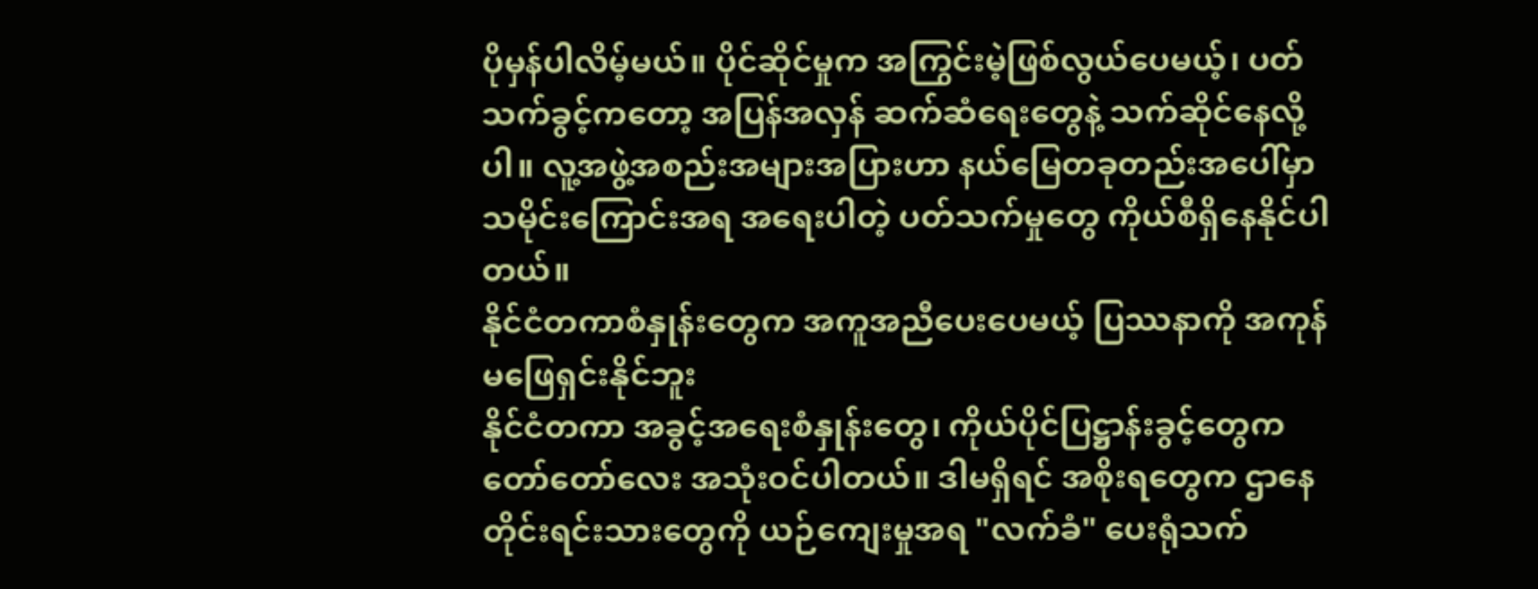ပိုမှန်ပါလိမ့်မယ်။ ပိုင်ဆိုင်မှုက အကြွင်းမဲ့ဖြစ်လွယ်ပေမယ့်၊ ပတ်သက်ခွင့်ကတော့ အပြန်အလှန် ဆက်ဆံရေးတွေနဲ့ သက်ဆိုင်နေလို့ပါ။ လူ့အဖွဲ့အစည်းအများအပြားဟာ နယ်မြေတခုတည်းအပေါ်မှာ သမိုင်းကြောင်းအရ အရေးပါတဲ့ ပတ်သက်မှုတွေ ကိုယ်စီရှိနေနိုင်ပါတယ်။
နိုင်ငံတကာစံနှုန်းတွေက အကူအညီပေးပေမယ့် ပြဿနာကို အကုန်မဖြေရှင်းနိုင်ဘူး
နိုင်ငံတကာ အခွင့်အရေးစံနှုန်းတွေ၊ ကိုယ်ပိုင်ပြဋ္ဌာန်းခွင့်တွေက တော်တော်လေး အသုံးဝင်ပါတယ်။ ဒါမရှိရင် အစိုးရတွေက ဌာနေတိုင်းရင်းသားတွေကို ယဉ်ကျေးမှုအရ "လက်ခံ" ပေးရုံသက်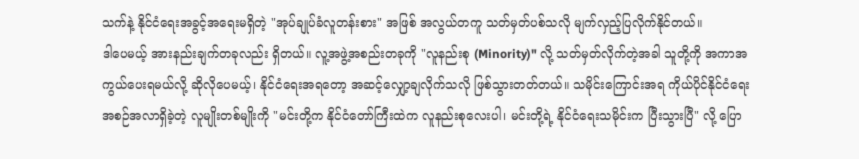သက်နဲ့ နိုင်ငံရေးအခွင့်အရေးမရှိတဲ့ "အုပ်ချုပ်ခံလူတန်းစား" အဖြစ် အလွယ်တကူ သတ်မှတ်ပစ်သလို မျက်လှည့်ပြလိုက်နိုင်တယ်။
ဒါပေမယ့် အားနည်းချက်တခုလည်း ရှိတယ်။ လူ့အဖွဲ့အစည်းတခုကို "လူနည်းစု (Minority)" လို့ သတ်မှတ်လိုက်တဲ့အခါ သူတို့ကို အကာအကွယ်ပေးရမယ်လို့ ဆိုလိုပေမယ့်၊ နိုင်ငံရေးအရတော့ အဆင့်လျှော့ချလိုက်သလို ဖြစ်သွားတတ်တယ်။ သမိုင်းကြောင်းအရ ကိုယ်ပိုင်နိုင်ငံရေးအစဉ်အလာရှိခဲ့တဲ့ လူမျိုးတစ်မျိုးကို "မင်းတို့က နိုင်ငံတော်ကြီးထဲက လူနည်းစုလေးပါ၊ မင်းတို့ရဲ့ နိုင်ငံရေးသမိုင်းက ပြီးသွားပြီ" လို့ ပြော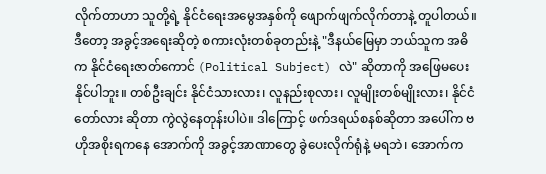လိုက်တာဟာ သူတို့ရဲ့ နိုင်ငံရေးအမွေအနှစ်ကို ဖျောက်ဖျက်လိုက်တာနဲ့ တူပါတယ်။
ဒီတော့ အခွင့်အရေးဆိုတဲ့ စကားလုံးတစ်ခုတည်းနဲ့ "ဒီနယ်မြေမှာ ဘယ်သူက အဓိက နိုင်ငံရေးဇာတ်ကောင် (Political Subject) လဲ" ဆိုတာကို အဖြေမပေးနိုင်ပါဘူး။ တစ်ဦးချင်း နိုင်ငံသားလား၊ လူနည်းစုလား၊ လူမျိုးတစ်မျိုးလား၊ နိုင်ငံတော်လား ဆိုတာ ကွဲလွဲနေတုန်းပါပဲ။ ဒါကြောင့် ဖက်ဒရယ်စနစ်ဆိုတာ အပေါ်က ဗဟိုအစိုးရကနေ အောက်ကို အခွင့်အာဏာတွေ ခွဲပေးလိုက်ရုံနဲ့ မရဘဲ၊ အောက်က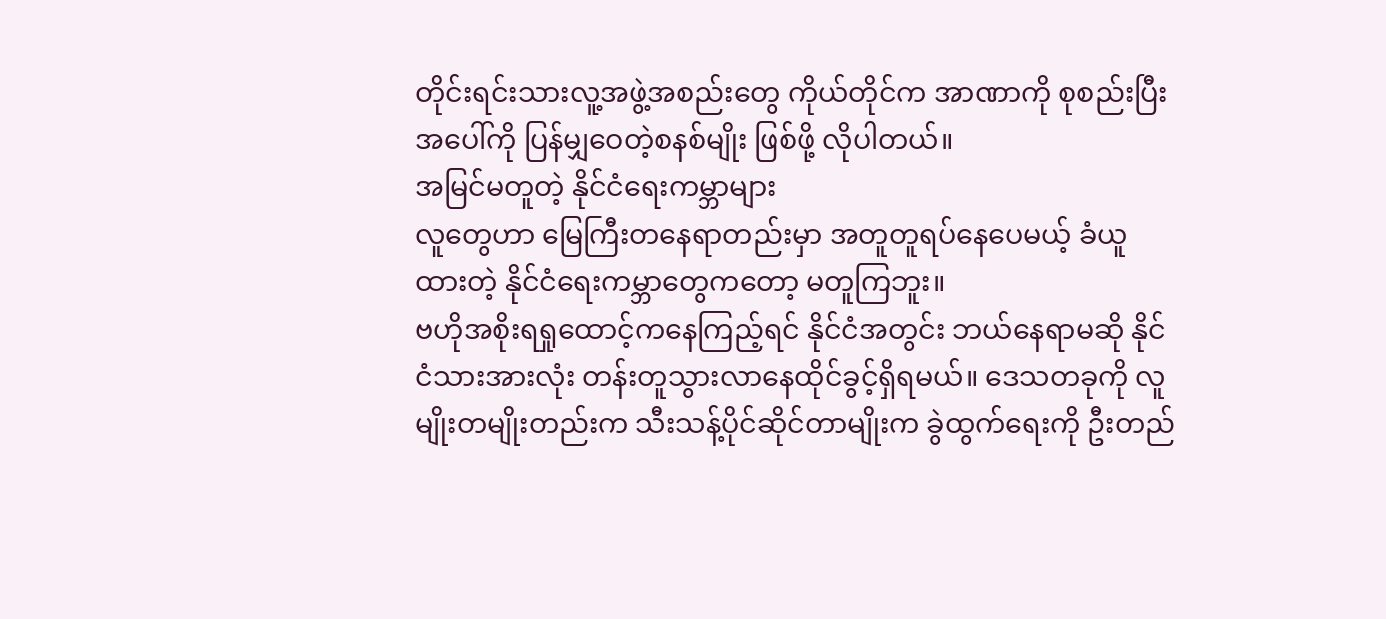တိုင်းရင်းသားလူ့အဖွဲ့အစည်းတွေ ကိုယ်တိုင်က အာဏာကို စုစည်းပြီး အပေါ်ကို ပြန်မျှဝေတဲ့စနစ်မျိုး ဖြစ်ဖို့ လိုပါတယ်။
အမြင်မတူတဲ့ နိုင်ငံရေးကမ္ဘာများ
လူတွေဟာ မြေကြီးတနေရာတည်းမှာ အတူတူရပ်နေပေမယ့် ခံယူထားတဲ့ နိုင်ငံရေးကမ္ဘာတွေကတော့ မတူကြဘူး။
ဗဟိုအစိုးရရှုထောင့်ကနေကြည့်ရင် နိုင်ငံအတွင်း ဘယ်နေရာမဆို နိုင်ငံသားအားလုံး တန်းတူသွားလာနေထိုင်ခွင့်ရှိရမယ်။ ဒေသတခုကို လူမျိုးတမျိုးတည်းက သီးသန့်ပိုင်ဆိုင်တာမျိုးက ခွဲထွက်ရေးကို ဦးတည်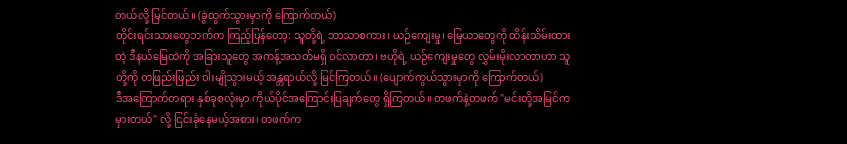တယ်လို့ မြင်တယ်။ (ခွဲထွက်သွားမှာကို ကြောက်တယ်)
တိုင်းရင်းသားတွေဘက်က ကြည့်ပြန်တော့: သူတို့ရဲ့ ဘာသာစကား၊ ယဉ်ကျေးမှု၊ မြေယာတွေကို ထိန်းသိမ်းထားတဲ့ ဒီနယ်မြေထဲကို အခြားသူတွေ အကန့်အသတ်မရှိ ဝင်လာတာ၊ ဗဟိုရဲ့ ယဉ်ကျေးမှုတွေ လွှမ်းမိုးလာတာဟာ သူတို့ကို တဖြည်းဖြည်း ဝါးမျိုသွားမယ့် အန္တရာယ်လို့ မြင်ကြတယ်။ (ပျောက်ကွယ်သွားမှာကို ကြောက်တယ်)
ဒီအကြောက်တရား နှစ်ခုစလုံးမှာ ကိုယ်ပိုင်အကြောင်းပြချက်တွေ ရှိကြတယ်။ တဖက်နဲ့တဖက် "မင်းတို့အမြင်က မှားတယ်" လို့ ငြင်းခုံနေမယ့်အစား၊ တဖက်က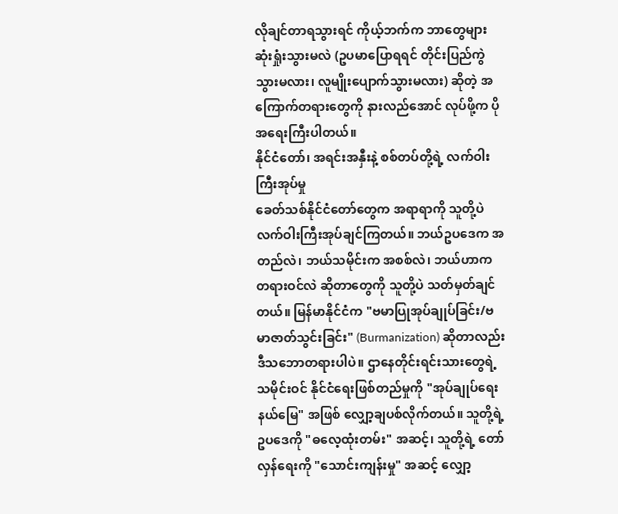လိုချင်တာရသွားရင် ကိုယ့်ဘက်က ဘာတွေများ ဆုံးရှုံးသွားမလဲ (ဥပမာပြောရရင် တိုင်းပြည်ကွဲသွားမလား၊ လူမျိုးပျောက်သွားမလား) ဆိုတဲ့ အကြောက်တရားတွေကို နားလည်အောင် လုပ်ဖို့က ပိုအရေးကြီးပါတယ်။
နိုင်ငံတော်၊ အရင်းအနှီးနဲ့ စစ်တပ်တို့ရဲ့ လက်ဝါးကြီးအုပ်မှု
ခေတ်သစ်နိုင်ငံတော်တွေက အရာရာကို သူတို့ပဲ လက်ဝါးကြီးအုပ်ချင်ကြတယ်။ ဘယ်ဥပဒေက အတည်လဲ၊ ဘယ်သမိုင်းက အစစ်လဲ၊ ဘယ်ဟာက တရားဝင်လဲ ဆိုတာတွေကို သူတို့ပဲ သတ်မှတ်ချင်တယ်။ မြန်မာနိုင်ငံက "ဗမာပြုအုပ်ချုပ်ခြင်း/ဗမာဇာတ်သွင်းခြင်း" (Burmanization) ဆိုတာလည်း ဒီသဘောတရားပါပဲ။ ဌာနေတိုင်းရင်းသားတွေရဲ့ သမိုင်းဝင် နိုင်ငံရေးဖြစ်တည်မှုကို "အုပ်ချုပ်ရေးနယ်မြေ" အဖြစ် လျှော့ချပစ်လိုက်တယ်။ သူတို့ရဲ့ ဥပဒေကို "ဓလေ့ထုံးတမ်း" အဆင့်၊ သူတို့ရဲ့ တော်လှန်ရေးကို "သောင်းကျန်းမှု" အဆင့် လျှော့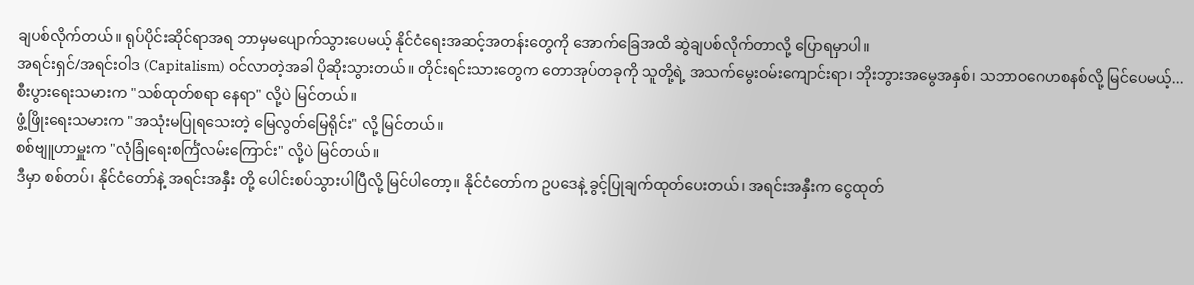ချပစ်လိုက်တယ်။ ရုပ်ပိုင်းဆိုင်ရာအရ ဘာမှမပျောက်သွားပေမယ့် နိုင်ငံရေးအဆင့်အတန်းတွေကို အောက်ခြေအထိ ဆွဲချပစ်လိုက်တာလို့ ပြောရမှာပါ။
အရင်းရှင်/အရင်းဝါဒ (Capitalism) ဝင်လာတဲ့အခါ ပိုဆိုးသွားတယ်။ တိုင်းရင်းသားတွေက တောအုပ်တခုကို သူတို့ရဲ့ အသက်မွေးဝမ်းကျောင်းရာ၊ ဘိုးဘွားအမွေအနှစ်၊ သဘာဝဂေဟစနစ်လို့ မြင်ပေမယ့်...
စီးပွားရေးသမားက "သစ်ထုတ်စရာ နေရာ" လို့ပဲ မြင်တယ်။
ဖွံ့ဖြိုးရေးသမားက "အသုံးမပြုရသေးတဲ့ မြေလွတ်မြေရိုင်း" လို့ မြင်တယ်။
စစ်ဗျူဟာမှူးက "လုံခြုံရေးစင်္ကြံလမ်းကြောင်း" လို့ပဲ မြင်တယ်။
ဒီမှာ စစ်တပ်၊ နိုင်ငံတော်နဲ့ အရင်းအနှီး တို့ ပေါင်းစပ်သွားပါပြီလို့ မြင်ပါတော့။ နိုင်ငံတော်က ဥပဒေနဲ့ ခွင့်ပြုချက်ထုတ်ပေးတယ်၊ အရင်းအနှီးက ငွေထုတ်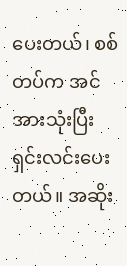ပေးတယ်၊ စစ်တပ်က အင်အားသုံးပြီး ရှင်းလင်းပေးတယ်။ အဆိုး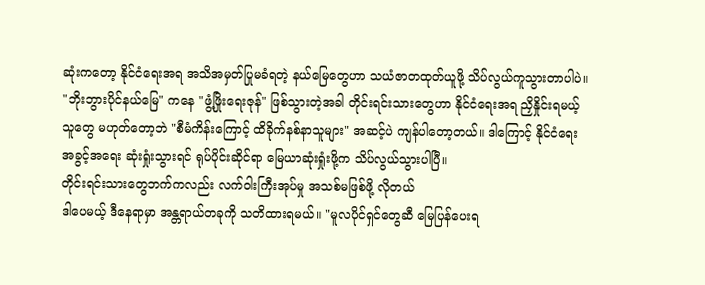ဆုံးကတော့ နိုင်ငံရေးအရ အသိအမှတ်ပြုမခံရတဲ့ နယ်မြေတွေဟာ သယံဇာတထုတ်ယူဖို့ သိပ်လွယ်ကူသွားတာပါပဲ။ "ဘိုးဘွားပိုင်နယ်မြေ" ကနေ "ဖွံ့ဖြိုးရေးဇုန်" ဖြစ်သွားတဲ့အခါ တိုင်းရင်းသားတွေဟာ နိုင်ငံရေးအရ ညှိနှိုင်းရမယ့်သူတွေ မဟုတ်တော့ဘဲ "စီမံကိန်းကြောင့် ထိခိုက်နစ်နာသူများ" အဆင့်ပဲ ကျန်ပါတော့တယ်။ ဒါကြောင့် နိုင်ငံရေးအခွင့်အရေး ဆုံးရှုံးသွားရင် ရုပ်ပိုင်းဆိုင်ရာ မြေယာဆုံးရှုံးဖို့က သိပ်လွယ်သွားပါပြီ။
တိုင်းရင်းသားတွေဘက်ကလည်း လက်ဝါးကြီးအုပ်မှု အသစ်မဖြစ်ဖို့ လိုတယ်
ဒါပေမယ့် ဒီနေရာမှာ အန္တရာယ်တခုကို သတိထားရမယ်။ "မူလပိုင်ရှင်တွေဆီ မြေပြန်ပေးရ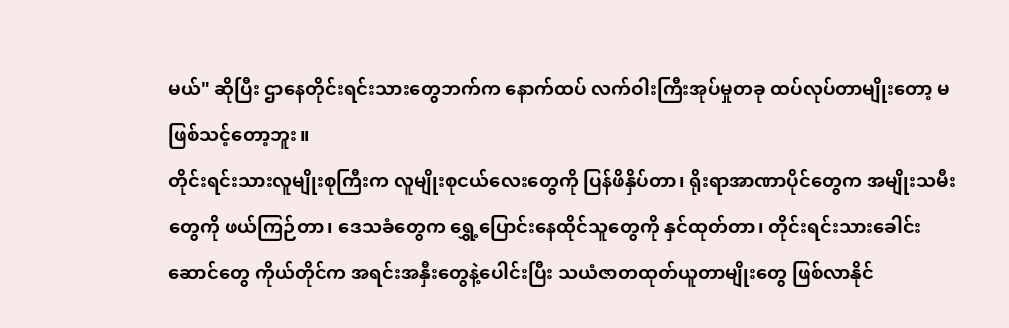မယ်" ဆိုပြီး ဌာနေတိုင်းရင်းသားတွေဘက်က နောက်ထပ် လက်ဝါးကြီးအုပ်မှုတခု ထပ်လုပ်တာမျိုးတော့ မဖြစ်သင့်တော့ဘူး။
တိုင်းရင်းသားလူမျိုးစုကြီးက လူမျိုးစုငယ်လေးတွေကို ပြန်ဖိနှိပ်တာ၊ ရိုးရာအာဏာပိုင်တွေက အမျိုးသမီးတွေကို ဖယ်ကြဉ်တာ၊ ဒေသခံတွေက ရွှေ့ပြောင်းနေထိုင်သူတွေကို နှင်ထုတ်တာ၊ တိုင်းရင်းသားခေါင်းဆောင်တွေ ကိုယ်တိုင်က အရင်းအနှီးတွေနဲ့ပေါင်းပြီး သယံဇာတထုတ်ယူတာမျိုးတွေ ဖြစ်လာနိုင်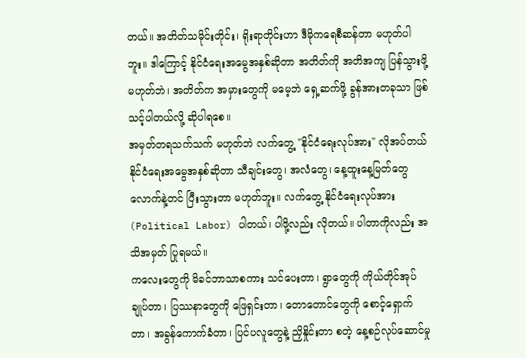တယ်။ အတိတ်သမိုင်းတိုင်း၊ ရိုးရာတိုင်းဟာ ဒီမိုကရေစီဆန်တာ မဟုတ်ပါဘူး။ ဒါကြောင့် နိုင်ငံရေးအမွေအနှစ်ဆိုတာ အတိတ်ကို အတိအကျ ပြန်သွားဖို့ မဟုတ်ဘဲ၊ အတိတ်က အမှားတွေကို မမေ့ဘဲ ရှေ့ဆက်ဖို့ ခွန်အားတခုသာ ဖြစ်သင့်ပါတယ်လို့ ဆိုပါရစေ။
အမှတ်တရသက်သက် မဟုတ်ဘဲ လက်တွေ့ "နိုင်ငံရေးလုပ်အား" လိုအပ်တယ်
နိုင်ငံရေးအမွေအနှစ်ဆိုတာ သီချင်းတွေ၊ အလံတွေ၊ နေ့ထူးနေ့မြတ်တွေလောက်နဲ့တင် ပြီးသွားတာ မဟုတ်ဘူး။ လက်တွေ့ နိုင်ငံရေးလုပ်အား (Political Labor) ပါတယ်၊ ပါဖို့လည်း လိုတယ်။ ပါတာကိုလည်း အသိအမှတ် ပြုရမယ်။
ကလေးတွေကို မိခင်ဘာသာစကား သင်ပေးတာ၊ ရွာတွေကို ကိုယ်တိုင်အုပ်ချုပ်တာ၊ ပြဿနာတွေကို ဖြေရှင်းတာ၊ တောတောင်တွေကို စောင့်ရှောက်တာ၊ အခွန်ကောက်ခံတာ၊ ပြင်ပလူတွေနဲ့ ညှိနှိုင်းတာ စတဲ့ နေ့စဉ်လုပ်ဆောင်မှု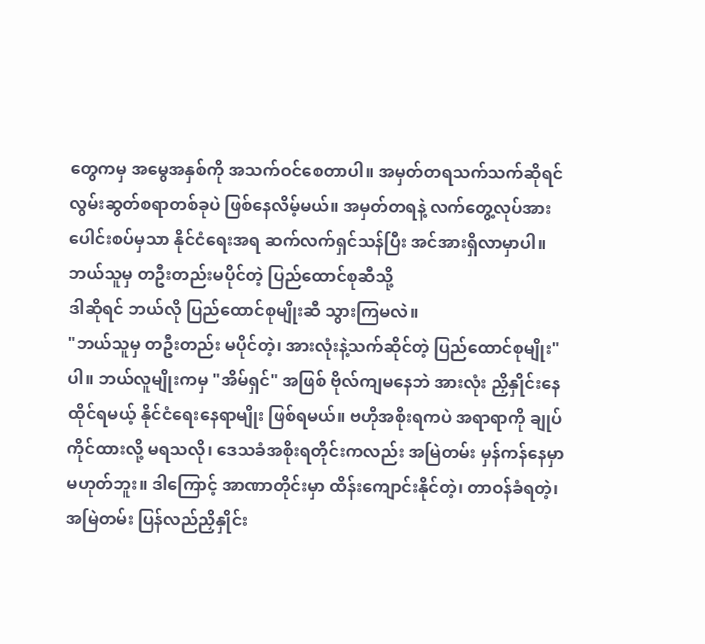တွေကမှ အမွေအနှစ်ကို အသက်ဝင်စေတာပါ။ အမှတ်တရသက်သက်ဆိုရင် လွမ်းဆွတ်စရာတစ်ခုပဲ ဖြစ်နေလိမ့်မယ်။ အမှတ်တရနဲ့ လက်တွေ့လုပ်အား ပေါင်းစပ်မှသာ နိုင်ငံရေးအရ ဆက်လက်ရှင်သန်ပြီး အင်အားရှိလာမှာပါ။
ဘယ်သူမှ တဦးတည်းမပိုင်တဲ့ ပြည်ထောင်စုဆီသို့
ဒါဆိုရင် ဘယ်လို ပြည်ထောင်စုမျိုးဆီ သွားကြမလဲ။
"ဘယ်သူမှ တဦးတည်း မပိုင်တဲ့၊ အားလုံးနဲ့သက်ဆိုင်တဲ့ ပြည်ထောင်စုမျိုး" ပါ။ ဘယ်လူမျိုးကမှ "အိမ်ရှင်" အဖြစ် ဗိုလ်ကျမနေဘဲ အားလုံး ညှိနှိုင်းနေထိုင်ရမယ့် နိုင်ငံရေးနေရာမျိုး ဖြစ်ရမယ်။ ဗဟိုအစိုးရကပဲ အရာရာကို ချုပ်ကိုင်ထားလို့ မရသလို၊ ဒေသခံအစိုးရတိုင်းကလည်း အမြဲတမ်း မှန်ကန်နေမှာ မဟုတ်ဘူး။ ဒါကြောင့် အာဏာတိုင်းမှာ ထိန်းကျောင်းနိုင်တဲ့၊ တာဝန်ခံရတဲ့၊ အမြဲတမ်း ပြန်လည်ညှိနှိုင်း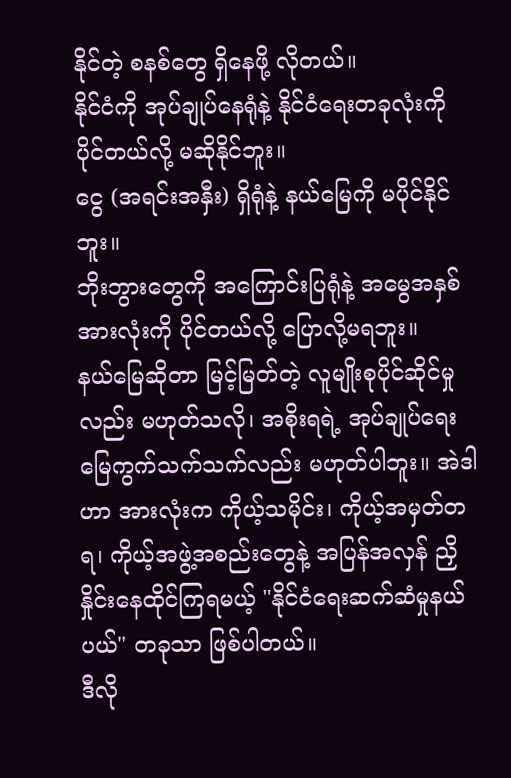နိုင်တဲ့ စနစ်တွေ ရှိနေဖို့ လိုတယ်။
နိုင်ငံကို အုပ်ချုပ်နေရုံနဲ့ နိုင်ငံရေးတခုလုံးကို ပိုင်တယ်လို့ မဆိုနိုင်ဘူး။
ငွေ (အရင်းအနှီး) ရှိရုံနဲ့ နယ်မြေကို မပိုင်နိုင်ဘူး။
ဘိုးဘွားတွေကို အကြောင်းပြရုံနဲ့ အမွေအနှစ်အားလုံးကို ပိုင်တယ်လို့ ပြောလို့မရဘူး။
နယ်မြေဆိုတာ မြင့်မြတ်တဲ့ လူမျိုးစုပိုင်ဆိုင်မှုလည်း မဟုတ်သလို၊ အစိုးရရဲ့ အုပ်ချုပ်ရေးမြေကွက်သက်သက်လည်း မဟုတ်ပါဘူး။ အဲဒါဟာ အားလုံးက ကိုယ့်သမိုင်း၊ ကိုယ့်အမှတ်တရ၊ ကိုယ့်အဖွဲ့အစည်းတွေနဲ့ အပြန်အလှန် ညှိနှိုင်းနေထိုင်ကြရမယ့် "နိုင်ငံရေးဆက်ဆံမှုနယ်ပယ်" တခုသာ ဖြစ်ပါတယ်။
ဒီလို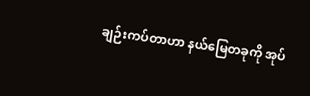ချဉ်းကပ်တာဟာ နယ်မြေတခုကို အုပ်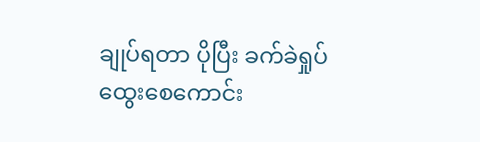ချုပ်ရတာ ပိုပြီး ခက်ခဲရှုပ်ထွေးစေကောင်း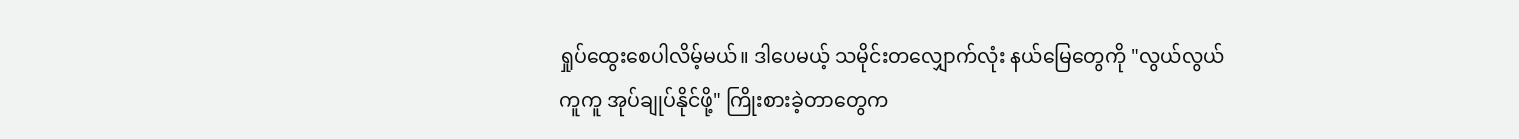ရှုပ်ထွေးစေပါလိမ့်မယ်။ ဒါပေမယ့် သမိုင်းတလျှောက်လုံး နယ်မြေတွေကို "လွယ်လွယ်ကူကူ အုပ်ချုပ်နိုင်ဖို့" ကြိုးစားခဲ့တာတွေက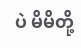ပဲ မိမိတို့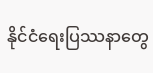နိုင်ငံရေးပြဿနာတွေ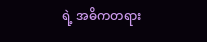ရဲ့ အဓိကတရား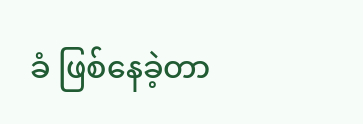ခံ ဖြစ်နေခဲ့တာ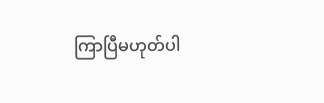ကြာပြီမဟုတ်ပါ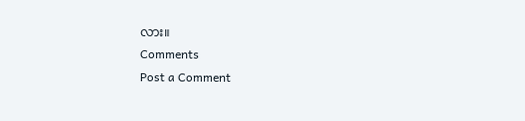လား။
Comments
Post a Comment